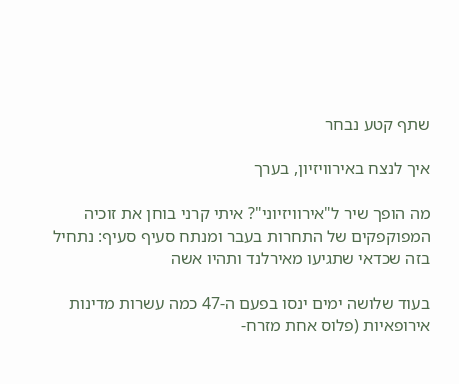שתף קטע נבחר

איך לנצח באירוויזיון, בערך

מה הופך שיר ל"אירוויזיוני"? איתי קרני בוחן את זוכיה המפוקפקים של התחרות בעבר ומנתח סעיף סעיף: נתחיל בזה שכדאי שתגיעו מאירלנד ותהיו אשה

בעוד שלושה ימים ינסו בפעם ה-47 כמה עשרות מדינות אירופאיות (פלוס אחת מזרח-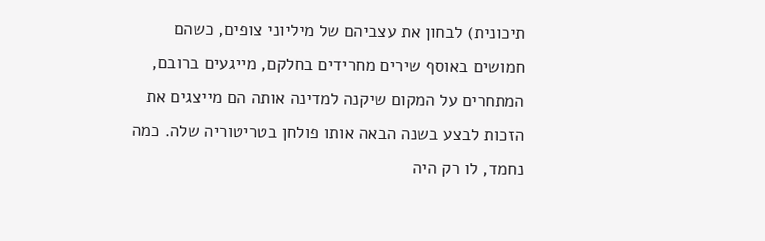תיכונית) לבחון את עצביהם של מיליוני צופים, כשהם חמושים באוסף שירים מחרידים בחלקם, מייגעים ברובם, המתחרים על המקום שיקנה למדינה אותה הם מייצגים את הזכות לבצע בשנה הבאה אותו פולחן בטריטוריה שלה. כמה נחמד, לו רק היה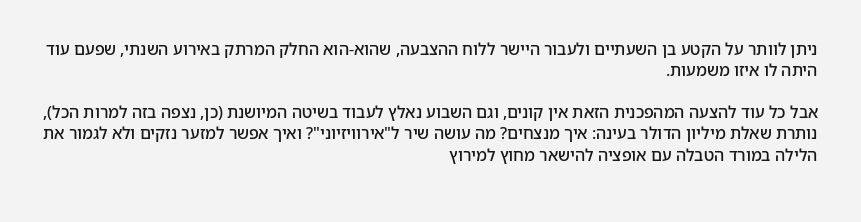ניתן לוותר על הקטע בן השעתיים ולעבור היישר ללוח ההצבעה, שהוא-הוא החלק המרתק באירוע השנתי, שפעם עוד היתה לו איזו משמעות.

אבל כל עוד להצעה המהפכנית הזאת אין קונים, וגם השבוע נאלץ לעבוד בשיטה המיושנת (כן, נצפה בזה למרות הכל), נותרת שאלת מיליון הדולר בעינה: איך מנצחים? מה עושה שיר ל"אירוויזיוני"? ואיך אפשר למזער נזקים ולא לגמור את הלילה במורד הטבלה עם אופציה להישאר מחוץ למירוץ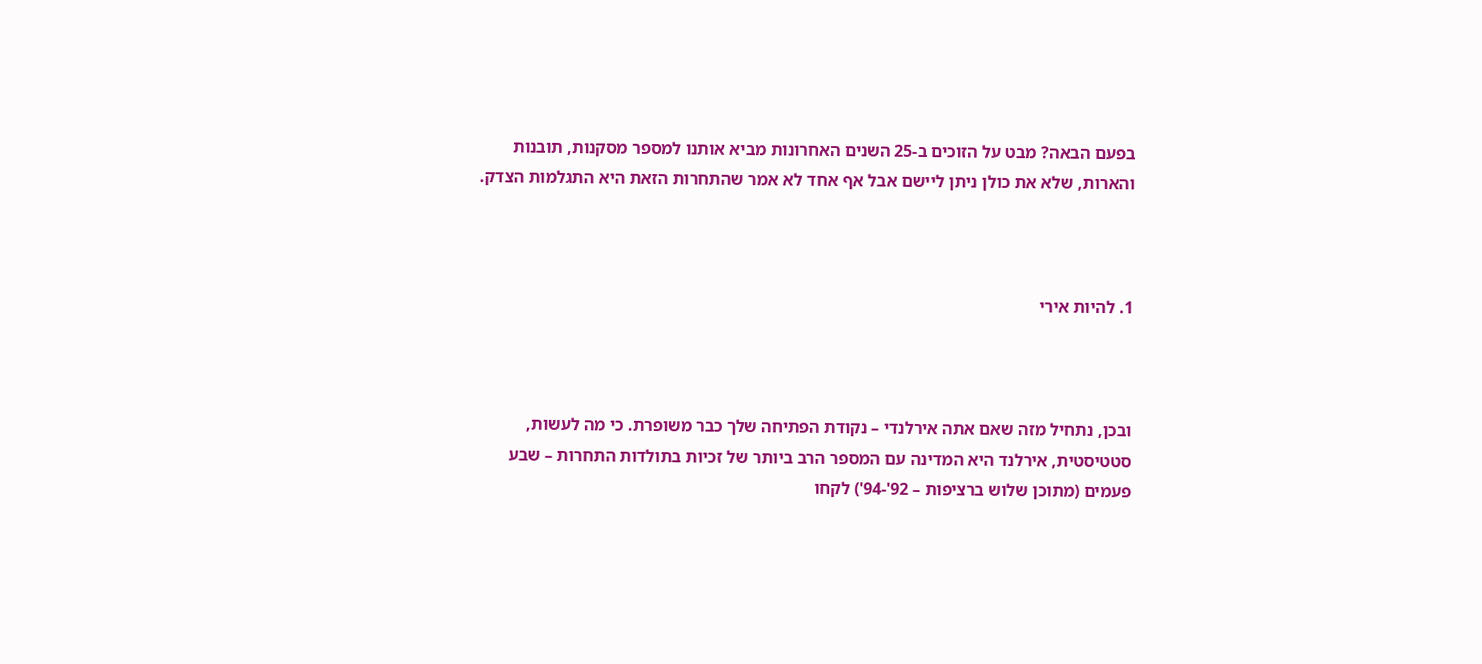בפעם הבאה? מבט על הזוכים ב-25 השנים האחרונות מביא אותנו למספר מסקנות, תובנות והארות, שלא את כולן ניתן ליישם אבל אף אחד לא אמר שהתחרות הזאת היא התגלמות הצדק.



1. להיות אירי



ובכן, נתחיל מזה שאם אתה אירלנדי – נקודת הפתיחה שלך כבר משופרת. כי מה לעשות, סטטיסטית, אירלנד היא המדינה עם המספר הרב ביותר של זכיות בתולדות התחרות – שבע פעמים (מתוכן שלוש ברציפות – 92'-94') לקחו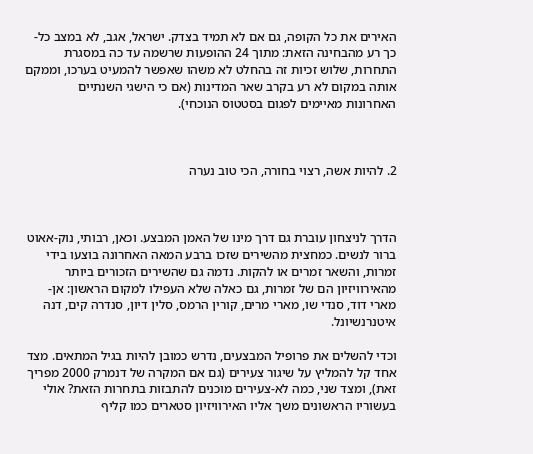האירים את כל הקופה, גם אם לא תמיד בצדק. ישראל, אגב, לא במצב כל-כך רע מהבחינה הזאת: מתוך 24 ההופעות שרשמה עד כה במסגרת התחרות, שלוש זכיות זה בהחלט לא משהו שאפשר להמעיט בערכו, וממקם אותה במקום לא רע בקרב שאר המדינות (אם כי הישגי השנתיים האחרונות מאיימים לפגום בסטטוס הנוכחי).



2. להיות אשה, רצוי בחורה, הכי טוב נערה



הדרך לניצחון עוברת גם דרך מינו של האמן המבצע. וכאן, רבותי, נוק-אאוט ברור לנשים. כמחצית מהשירים שזכו ברבע המאה האחרונה בוצעו בידי זמרות, והשאר זמרים או להקות. נדמה גם שהשירים הזכורים ביותר מהאירוויזיון הם של זמרות, גם כאלה שלא העפילו למקום הראשון: אן-מארי דוד, סנדי שו, מארי מרים, קורין הרמס, סלין דיון, סנדרה קים, דנה איטנרנשיונל.

וכדי להשלים את פרופיל המבצעים, נדרש כמובן להיות בגיל המתאים. מצד אחד קל להמליץ על שיגור צעירים (גם אם המקרה של דנמרק 2000 מפריך זאת), ומצד שני, כמה לא-צעירים מוכנים להתבזות בתחרות הזאת? אולי בעשוריו הראשונים משך אליו האירוויזיון סטארים כמו קליף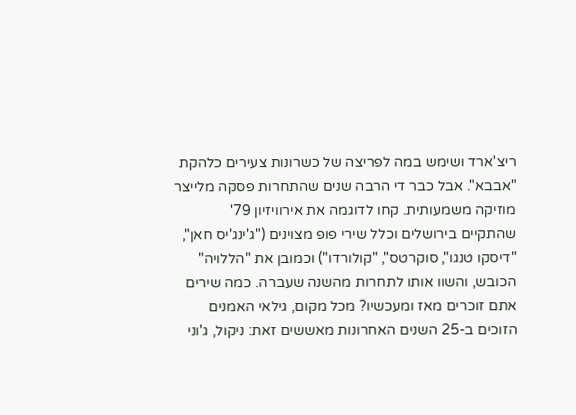ריצ'ארד ושימש במה לפריצה של כשרונות צעירים כלהקת "אבבא". אבל כבר די הרבה שנים שהתחרות פסקה מלייצר מוזיקה משמעותית. קחו לדוגמה את אירוויזיון 79' שהתקיים בירושלים וכלל שירי פופ מצוינים ("ג'ינג'יס חאן", "דיסקו טנגו", סוקרטס", "קולורדו") וכמובן את "הללויה" הכובש, והשוו אותו לתחרות מהשנה שעברה. כמה שירים אתם זוכרים מאז ומעכשיו? מכל מקום, גילאי האמנים הזוכים ב-25 השנים האחרונות מאששים זאת: ניקול, ג'וני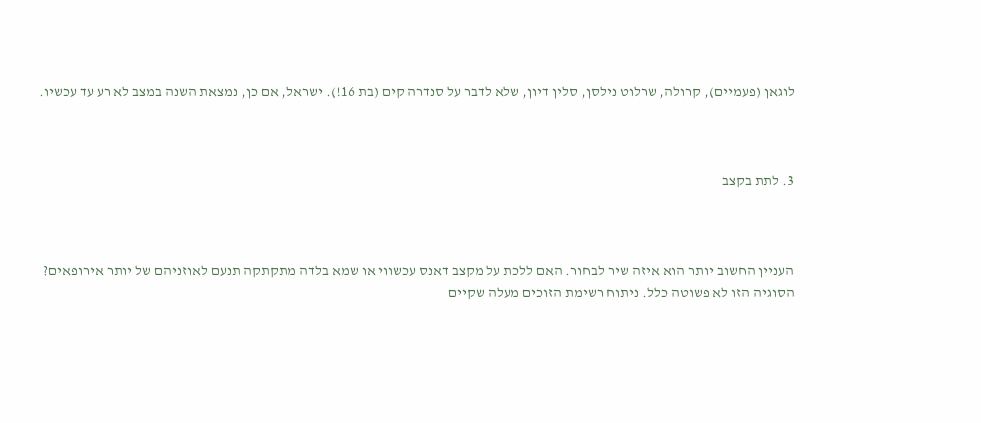לוגאן (פעמיים), קרולה, שרלוט נילסן, סלין דיון, שלא לדבר על סנדרה קים (בת 16!). ישראל, אם כן, נמצאת השנה במצב לא רע עד עכשיו.



3. לתת בקצב



העניין החשוב יותר הוא איזה שיר לבחור. האם ללכת על מקצב דאנס עכשווי או שמא בלדה מתקתקה תנעם לאוזניהם של יותר אירופאים? הסוגיה הזו לא פשוטה כלל. ניתוח רשימת הזוכים מעלה שקיים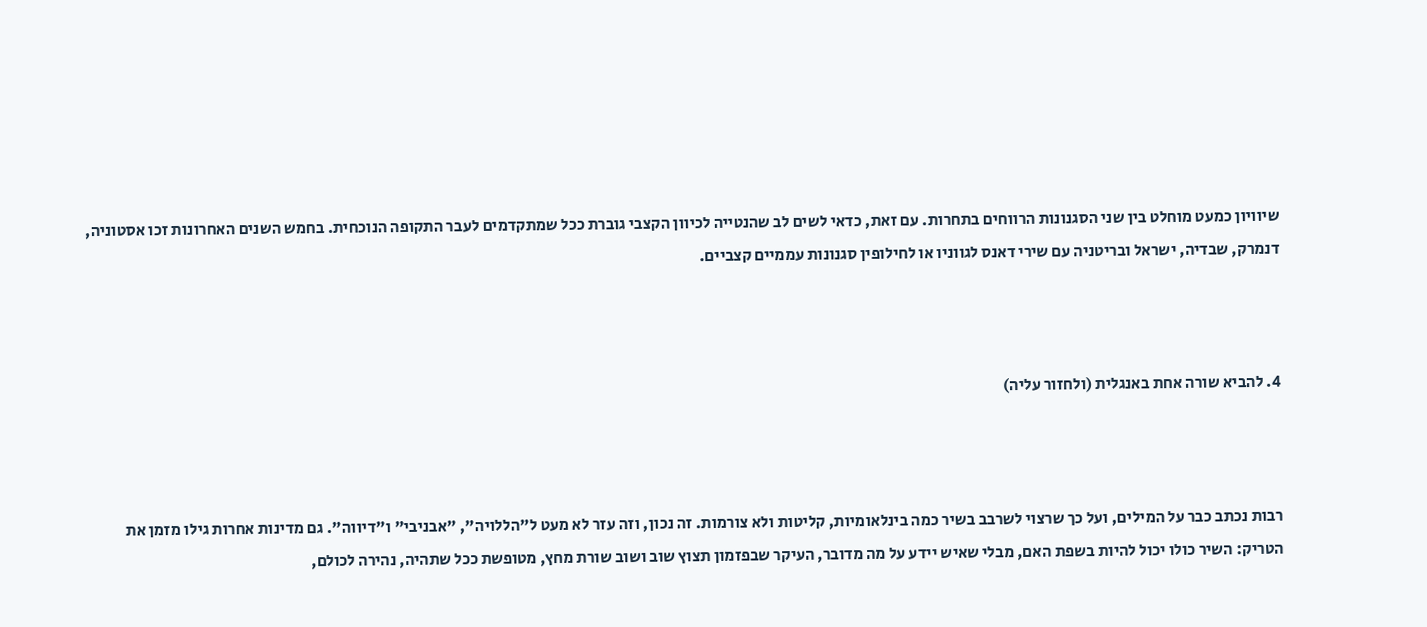שיוויון כמעט מוחלט בין שני הסגנונות הרווחים בתחרות. עם זאת, כדאי לשים לב שהנטייה לכיוון הקצבי גוברת ככל שמתקדמים לעבר התקופה הנוכחית. בחמש השנים האחרונות זכו אסטוניה, דנמרק, שבדיה, ישראל ובריטניה עם שירי דאנס לגווניו או לחילופין סגנונות עממיים קצביים.



4. להביא שורה אחת באנגלית (ולחזור עליה)



רבות נכתב כבר על המילים, ועל כך שרצוי לשרבב בשיר כמה בינלאומיות, קליטות ולא צורמות. זה נכון, וזה עזר לא מעט ל"הללויה", "אבניבי" ו"דיווה". גם מדינות אחרות גילו מזמן את הטריק: השיר כולו יכול להיות בשפת האם, מבלי שאיש יידע על מה מדובר, העיקר שבפזמון תצוץ שוב ושוב שורת מחץ, מטופשת ככל שתהיה, נהירה לכולם,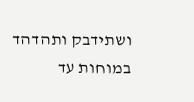ושתידבק ותהדהד במוחות עד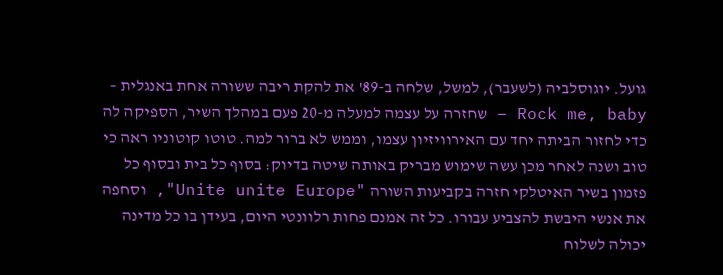גועל. יוגוסלביה (לשעבר), למשל, שלחה ב-89' את להקת ריבה ששורה אחת באנגלית – Rock me, baby – שחזרה על עצמה למעלה מ-20 פעם במהלך השיר, הספיקה לה כדי לחזור הביתה יחד עם האירוויזיון עצמו, וממש לא ברור למה. טוטו קוטוניו ראה כי טוב ושנה לאחר מכן עשה שימוש מבריק באותה שיטה בדיוק: בסוף כל בית ובסוף כל פזמון בשיר האיטלקי חזרה בקביעות השורה "Unite unite Europe", וסחפה את אנשי היבשת להצביע עבורו. כל זה אמנם פחות רלוונטי היום, בעידן בו כל מדינה יכולה לשלוח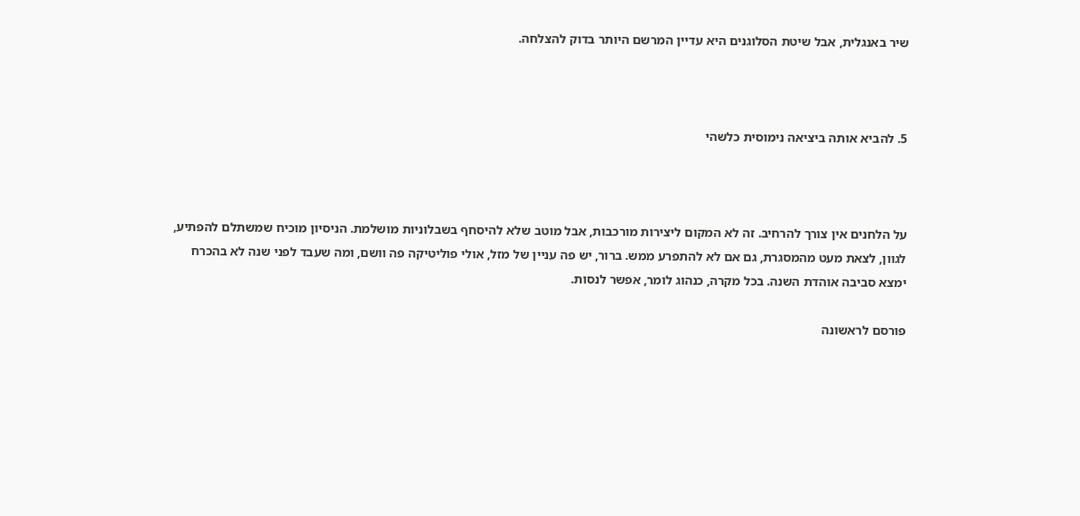שיר באנגלית, אבל שיטת הסלוגנים היא עדיין המרשם היותר בדוק להצלחה.



5. להביא אותה ביציאה נימוסית כלשהי



על הלחנים אין צורך להרחיב. זה לא המקום ליצירות מורכבות, אבל מוטב שלא להיסחף בשבלוניות מושלמת. הניסיון מוכיח שמשתלם להפתיע, לגוון, לצאת מעט מהמסגרת, גם אם לא להתפרע ממש. ברור, יש פה עניין של מזל, אולי פוליטיקה פה וושם, ומה שעבד לפני שנה לא בהכרח ימצא סביבה אוהדת השנה. בכל מקרה, כנהוג לומר, אפשר לנסות.

פורסם לראשונה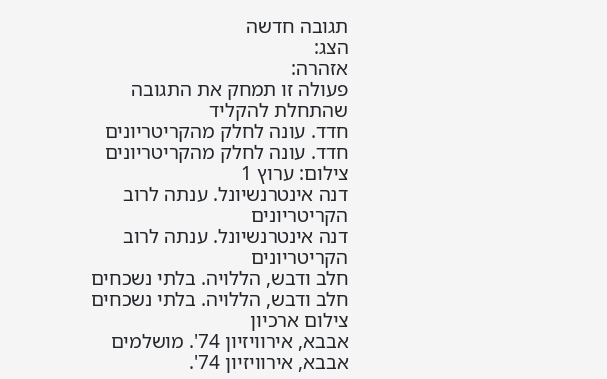תגובה חדשה
הצג:
אזהרה:
פעולה זו תמחק את התגובה שהתחלת להקליד
חדד. עונה לחלק מהקריטריונים
חדד. עונה לחלק מהקריטריונים
צילום: ערוץ 1
דנה אינטרנשיונל. ענתה לרוב הקריטריונים
דנה אינטרנשיונל. ענתה לרוב הקריטריונים
חלב ודבש, הללויה. בלתי נשכחים
חלב ודבש, הללויה. בלתי נשכחים
צילום ארכיון
אבבא, אירוויזיון 74'. מושלמים
אבבא, אירוויזיון 74'.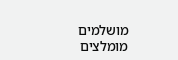מושלמים
מומלצים